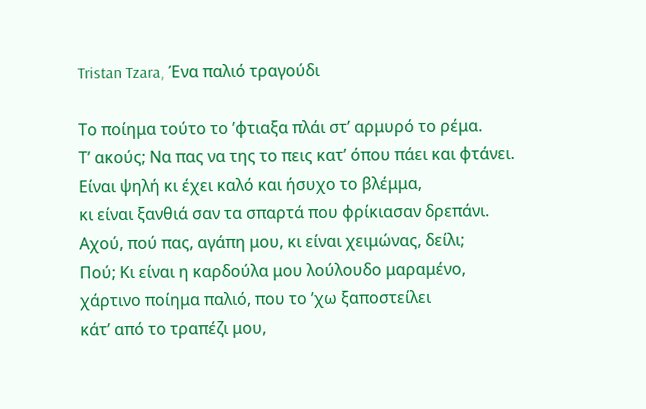Tristan Tzara, Ένα παλιό τραγούδι

Το ποίημα τούτο το ’φτιαξα πλάι στ’ αρμυρό το ρέμα.
Τ’ ακούς; Να πας να της το πεις κατ’ όπου πάει και φτάνει.
Είναι ψηλή κι έχει καλό και ήσυχο το βλέμμα,
κι είναι ξανθιά σαν τα σπαρτά που φρίκιασαν δρεπάνι.
Αχού, πού πας, αγάπη μου, κι είναι χειμώνας, δείλι;
Πού; Κι είναι η καρδούλα μου λούλουδο μαραμένο,
χάρτινο ποίημα παλιό, που το ’χω ξαποστείλει
κάτ’ από το τραπέζι μου,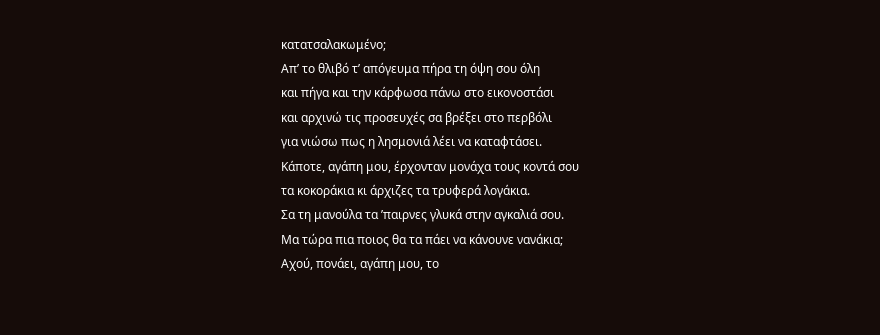κατατσαλακωμένο;
Απ’ το θλιβό τ’ απόγευμα πήρα τη όψη σου όλη
και πήγα και την κάρφωσα πάνω στο εικονοστάσι
και αρχινώ τις προσευχές σα βρέξει στο περβόλι
για νιώσω πως η λησμονιά λέει να καταφτάσει.
Κάποτε, αγάπη μου, έρχονταν μονάχα τους κοντά σου
τα κοκοράκια κι άρχιζες τα τρυφερά λογάκια.
Σα τη μανούλα τα ’παιρνες γλυκά στην αγκαλιά σου.
Μα τώρα πια ποιος θα τα πάει να κάνουνε νανάκια;
Αχού, πονάει, αγάπη μου, το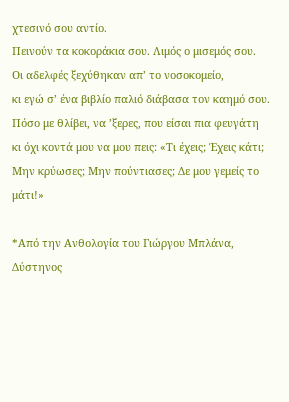χτεσινό σου αντίο.
Πεινούν τα κοκοράκια σου. Λιμός ο μισεμός σου.
Οι αδελφές ξεχύθηκαν απ’ το νοσοκομείο,
κι εγώ σ’ ένα βιβλίο παλιό διάβασα τον καημό σου.
Πόσο με θλίβει, να ’ξερες, που είσαι πια φευγάτη
κι όχι κοντά μου να μου πεις: «Τι έχεις; Έχεις κάτι;
Μην κρύωσες; Μην πούντιασες; Δε μου γεμείς το μάτι!»

*Από την Ανθολογία του Γιώργου Μπλάνα, Δύστηνος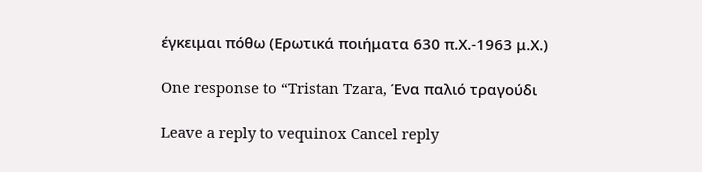έγκειμαι πόθω (Ερωτικά ποιήματα 630 π.Χ.-1963 μ.Χ.)

One response to “Tristan Tzara, Ένα παλιό τραγούδι

Leave a reply to vequinox Cancel reply